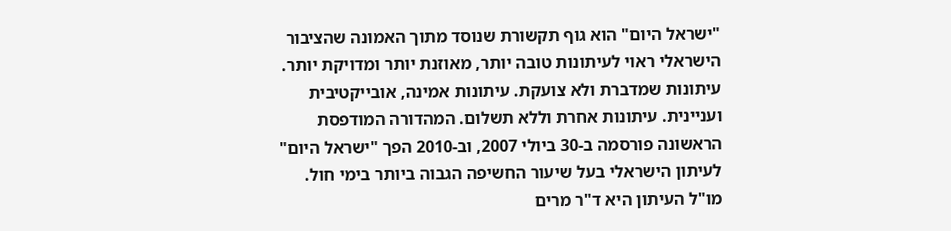"ישראל היום" הוא גוף תקשורת שנוסד מתוך האמונה שהציבור הישראלי ראוי לעיתונות טובה יותר, מאוזנת יותר ומדויקת יותר. עיתונות שמדברת ולא צועקת. עיתונות אמינה, אובייקטיבית ועניינית. עיתונות אחרת וללא תשלום. המהדורה המודפסת הראשונה פורסמה ב-30 ביולי 2007, וב-2010 הפך "ישראל היום" לעיתון הישראלי בעל שיעור החשיפה הגבוה ביותר בימי חול. מו"ל העיתון היא ד"ר מרים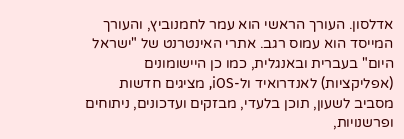אדלסון. העורך הראשי הוא עמר לחמנוביץ, והעורך המייסד הוא עמוס רגב. אתרי האינטרנט של "ישראל היום" בעברית ובאנגלית, כמו כן היישומונים (אפליקציות) לאנדרואיד ול-iOS, מציגים חדשות מסביב לשעון, תוכן בלעדי, מבזקים ועדכונים, ניתוחים ופרשנויות,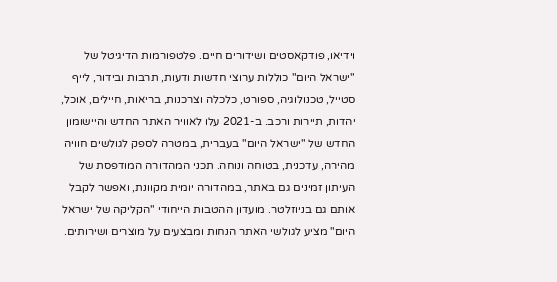וידיאו, פודקאסטים ושידורים חיים. פלטפורמות הדיגיטל של "ישראל היום" כוללות ערוצי חדשות ודעות, תרבות ובידור, לייף סטייל, טכנולוגיה, ספורט, כלכלה וצרכנות, בריאות, חיילים, אוכל, יהדות, תיירות ורכב. ב-2021 עלו לאוויר האתר החדש והיישומון החדש של "ישראל היום" בעברית, במטרה לספק לגולשים חוויה מהירה, עדכנית, בטוחה ונוחה. תכני המהדורה המודפסת של העיתון זמינים גם באתר, במהדורה יומית מקוונת, ואפשר לקבל אותם גם בניוזלטר. מועדון ההטבות הייחודי "הקליקה של ישראל היום" מציע לגולשי האתר הנחות ומבצעים על מוצרים ושירותים.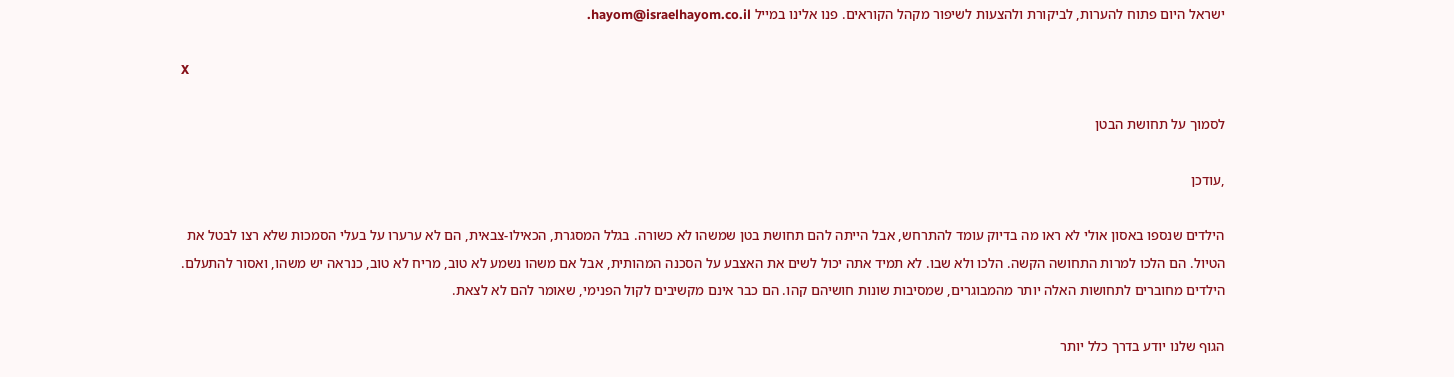ישראל היום פתוח להערות, לביקורת ולהצעות לשיפור מקהל הקוראים. פנו אלינו במייל hayom@israelhayom.co.il.

X

לסמוך על תחושת הבטן

,עודכן

הילדים שנספו באסון אולי לא ראו מה בדיוק עומד להתרחש, אבל הייתה להם תחושת בטן שמשהו לא כשורה. בגלל המסגרת, הכאילו-צבאית, הם לא ערערו על בעלי הסמכות שלא רצו לבטל את הטיול. הם הלכו למרות התחושה הקשה. הלכו ולא שבו. לא תמיד אתה יכול לשים את האצבע על הסכנה המהותית, אבל אם משהו נשמע לא טוב, מריח לא טוב, כנראה יש משהו, ואסור להתעלם. הילדים מחוברים לתחושות האלה יותר מהמבוגרים, שמסיבות שונות חושיהם קהו. הם כבר אינם מקשיבים לקול הפנימי, שאומר להם לא לצאת.

הגוף שלנו יודע בדרך כלל יותר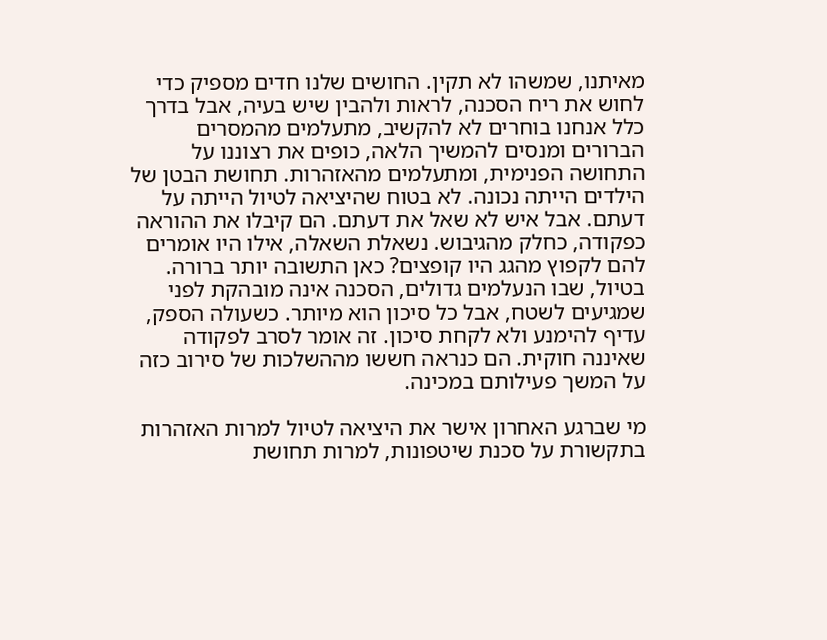מאיתנו, שמשהו לא תקין. החושים שלנו חדים מספיק כדי לחוש את ריח הסכנה, לראות ולהבין שיש בעיה, אבל בדרך כלל אנחנו בוחרים לא להקשיב, מתעלמים מהמסרים הברורים ומנסים להמשיך הלאה, כופים את רצוננו על התחושה הפנימית, ומתעלמים מהאזהרות. תחושת הבטן של הילדים הייתה נכונה. לא בטוח שהיציאה לטיול הייתה על דעתם. אבל איש לא שאל את דעתם. הם קיבלו את ההוראה כפקודה, כחלק מהגיבוש. נשאלת השאלה, אילו היו אומרים להם לקפוץ מהגג היו קופצים? כאן התשובה יותר ברורה. בטיול, שבו הנעלמים גדולים, הסכנה אינה מובהקת לפני שמגיעים לשטח, אבל כל סיכון הוא מיותר. כשעולה הספק, עדיף להימנע ולא לקחת סיכון. זה אומר לסרב לפקודה שאיננה חוקית. הם כנראה חששו מההשלכות של סירוב כזה על המשך פעילותם במכינה.

מי שברגע האחרון אישר את היציאה לטיול למרות האזהרות בתקשורת על סכנת שיטפונות, למרות תחושת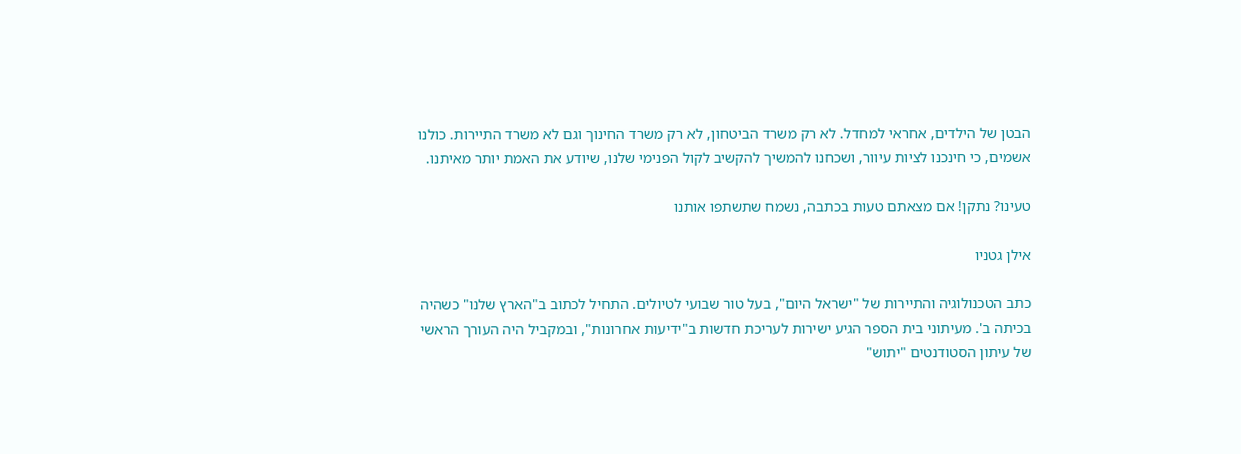הבטן של הילדים, אחראי למחדל. לא רק משרד הביטחון, לא רק משרד החינוך וגם לא משרד התיירות. כולנו אשמים, כי חינכנו לציות עיוור, ושכחנו להמשיך להקשיב לקול הפנימי שלנו, שיודע את האמת יותר מאיתנו.

טעינו? נתקן! אם מצאתם טעות בכתבה, נשמח שתשתפו אותנו

אילן גטניו

כתב הטכנולוגיה והתיירות של "ישראל היום", בעל טור שבועי לטיולים. התחיל לכתוב ב"הארץ שלנו" כשהיה בכיתה ב'. מעיתוני בית הספר הגיע ישירות לעריכת חדשות ב"ידיעות אחרונות", ובמקביל היה העורך הראשי של עיתון הסטודנטים "יתוש"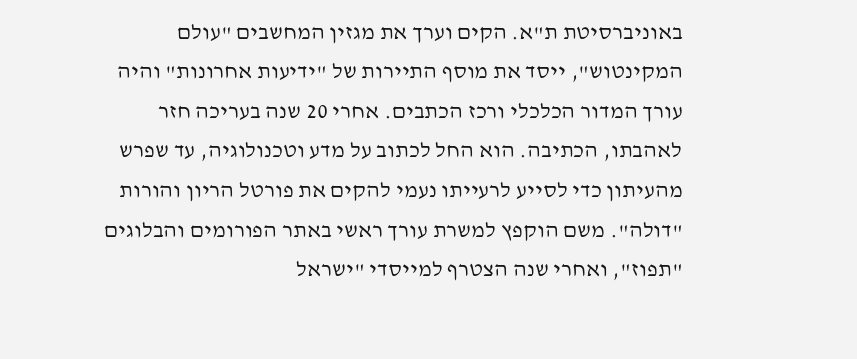באוניברסיטת ת"א. הקים וערך את מגזין המחשבים "עולם המקינטוש", ייסד את מוסף התיירות של "ידיעות אחרונות" והיה עורך המדור הכלכלי ורכז הכתבים. אחרי 20 שנה בעריכה חזר לאהבתו, הכתיבה. הוא החל לכתוב על מדע וטכנולוגיה, עד שפרש מהעיתון כדי לסייע לרעייתו נעמי להקים את פורטל הריון והורות "דולה". משם הוקפץ למשרת עורך ראשי באתר הפורומים והבלוגים "תפוז", ואחרי שנה הצטרף למייסדי "ישראל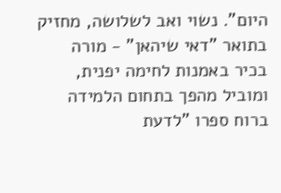היום". נשוי ואב לשלושה, מחזיק בתואר "דאי שיהאן" - מורה בכיר באמנות לחימה יפנית, ומוביל מהפך בתחום הלמידה ברוח ספרו "לדעת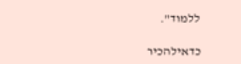ללמוד".

כדאילהכיר